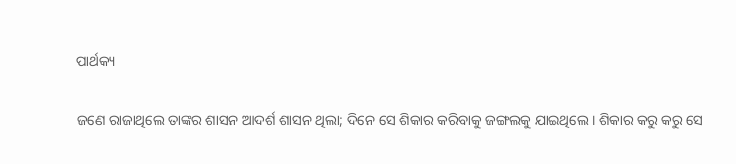ପାର୍ଥକ୍ୟ

ଜଣେ ରାଜାଥିଲେ ତାଙ୍କର ଶାସନ ଆଦର୍ଶ ଶାସନ ଥିଲା; ଦିନେ ସେ ଶିକାର କରିବାକୁ ଜଙ୍ଗଲକୁ ଯାଇଥିଲେ । ଶିକାର କରୁ କରୁ ସେ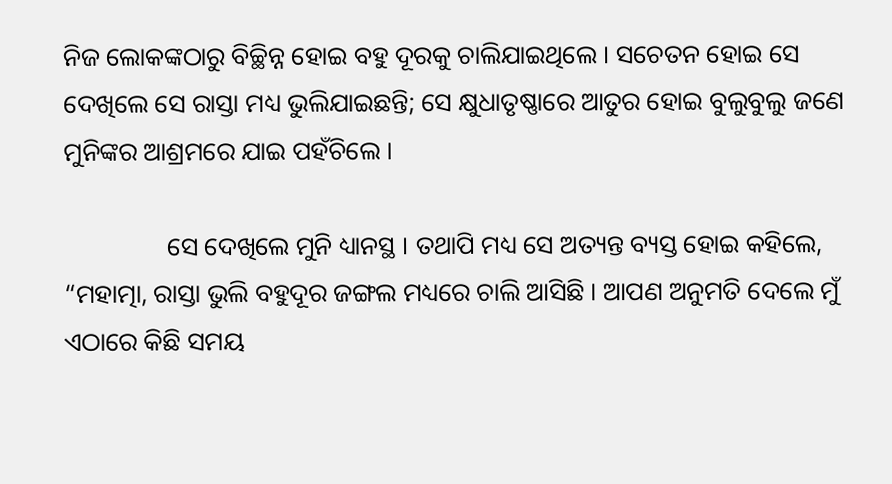ନିଜ ଲୋକଙ୍କଠାରୁ ବିଚ୍ଛିନ୍ନ ହୋଇ ବହୁ ଦୂରକୁ ଚାଲିଯାଇଥିଲେ । ସଚେତନ ହୋଇ ସେ ଦେଖିଲେ ସେ ରାସ୍ତା ମଧ୍ୟ ଭୁଲିଯାଇଛନ୍ତି; ସେ କ୍ଷୁଧାତୃଷ୍ଣାରେ ଆତୁର ହୋଇ ବୁଲୁବୁଲୁ ଜଣେ ମୁନିଙ୍କର ଆଶ୍ରମରେ ଯାଇ ପହଁଚିଲେ ।

                ସେ ଦେଖିଲେ ମୁନି ଧ୍ୟାନସ୍ଥ । ତଥାପି ମଧ୍ୟ ସେ ଅତ୍ୟନ୍ତ ବ୍ୟସ୍ତ ହୋଇ କହିଲେ, “ମହାତ୍ମା, ରାସ୍ତା ଭୁଲି ବହୁଦୂର ଜଙ୍ଗଲ ମଧ୍ୟରେ ଚାଲି ଆସିଛି । ଆପଣ ଅନୁମତି ଦେଲେ ମୁଁ ଏଠାରେ କିଛି ସମୟ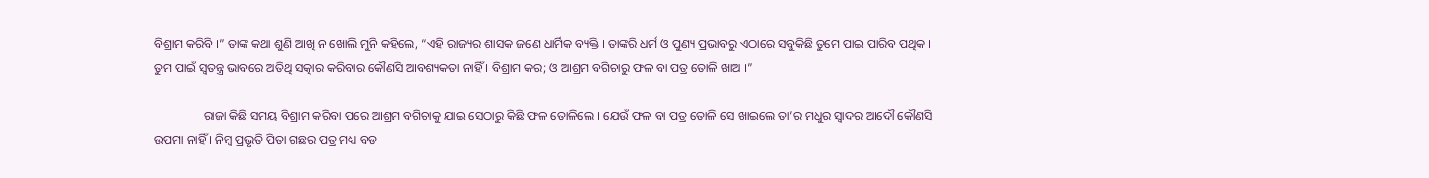ବିଶ୍ରାମ କରିବି ।” ତାଙ୍କ କଥା ଶୁଣି ଆଖି ନ ଖୋଲି ମୁନି କହିଲେ, “ଏହି ରାଜ୍ୟର ଶାସକ ଜଣେ ଧାର୍ମିକ ବ୍ୟକ୍ତି । ତାଙ୍କରି ଧର୍ମ ଓ ପୁଣ୍ୟ ପ୍ରଭାବରୁ ଏଠାରେ ସବୁକିଛି ତୁମେ ପାଇ ପାରିବ ପଥିକ । ତୁମ ପାଇଁ ସ୍ୱତନ୍ତ୍ର ଭାବରେ ଅତିଥି ସତ୍କାର କରିବାର କୌଣସି ଆବଶ୍ୟକତା ନାହିଁ । ବିଶ୍ରାମ କର; ଓ ଆଶ୍ରମ ବଗିଚାରୁ ଫଳ ବା ପତ୍ର ତୋଳି ଖାଅ ।”

                ରାଜା କିଛି ସମୟ ବିଶ୍ରାମ କରିବା ପରେ ଆଶ୍ରମ ବଗିଚାକୁ ଯାଇ ସେଠାରୁ କିଛି ଫଳ ତୋଳିଲେ । ଯେଉଁ ଫଳ ବା ପତ୍ର ତୋଳି ସେ ଖାଇଲେ ତା’ର ମଧୁର ସ୍ୱାଦର ଆଦୌ କୌଣସି ଉପମା ନାହିଁ । ନିମ୍ବ ପ୍ରଭୃତି ପିତା ଗଛର ପତ୍ର ମଧ୍ୟ ବଡ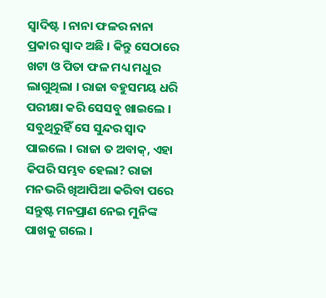ସ୍ୱାଦିଷ୍ଟ । ନାନା ଫଳର ନାନା ପ୍ରକାର ସ୍ୱାଦ ଅଛି । କିନ୍ତୁ ସେଠାରେ ଖଟା ଓ ପିତା ଫଳ ମଧ୍ୟ ମଧୁର ଲାଗୁଥିଲା । ରାଜା ବହୁସମୟ ଧରି ପରୀକ୍ଷା କରି ସେସବୁ ଖାଇଲେ । ସବୁଥିରୁହିଁ ସେ ସୁନ୍ଦର ସ୍ୱାଦ ପାଇଲେ । ରାଜା ତ ଅବାକ୍, ଏହା କିପରି ସମ୍ଭବ ହେଲା? ରାଜା ମନଭରି ଖିଆପିଆ କରିବା ପରେ ସନ୍ତୁଷ୍ଟ ମନପ୍ରାଣ ନେଇ ମୁନିଙ୍କ ପାଖକୁ ଗଲେ ।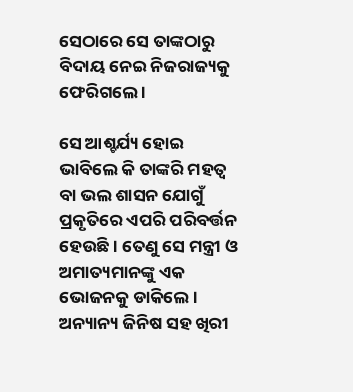ସେଠାରେ ସେ ତାଙ୍କଠାରୁ ବିଦାୟ ନେଇ ନିଜରାଜ୍ୟକୁ ଫେରିଗଲେ ।

ସେ ଆଶ୍ଚର୍ଯ୍ୟ ହୋଇ ଭାବିଲେ କି ତାଙ୍କରି ମହତ୍ୱ ବା ଭଲ ଶାସନ ଯୋଗୁଁ ପ୍ରକୃତିରେ ଏପରି ପରିବର୍ତ୍ତନ ହେଉଛି । ତେଣୁ ସେ ମନ୍ତ୍ରୀ ଓ ଅମାତ୍ୟମାନଙ୍କୁ ଏକ ଭୋଜନକୁ ଡାକିଲେ । ଅନ୍ୟାନ୍ୟ ଜିନିଷ ସହ ଖିରୀ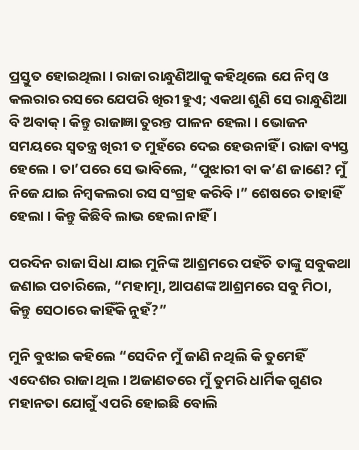ପ୍ରସ୍ତୁତ ହୋଇଥିଲା । ରାଜା ରାନ୍ଧୁଣିଆକୁ କହିଥିଲେ ଯେ ନିମ୍ବ ଓ କଲରାର ରସରେ ଯେପରି ଖିରୀ ହୁଏ; ଏକଥା ଶୁଣି ସେ ରାନ୍ଧୁଣିଆ ବି ଅବାକ୍ । କିନ୍ତୁ ରାଜାଜ୍ଞା ତୁରନ୍ତ ପାଳନ ହେଲା । ଭୋଜନ ସମୟରେ ସ୍ୱତନ୍ତ୍ର ଖିରୀ ତ ମୁହଁରେ ଦେଇ ହେଉନାହିଁ । ରାଜା ବ୍ୟସ୍ତ ହେଲେ । ତା’ପରେ ସେ ଭାବିଲେ, “ପୁଝାରୀ ବା କ’ଣ ଜାଣେ? ମୁଁ ନିଜେ ଯାଇ ନିମ୍ବକଲରା ରସ ସଂଗ୍ରହ କରିବି ।” ଶେଷରେ ତାହାହିଁ ହେଲା । କିନ୍ତୁ କିଛିବି ଲାଭ ହେଲା ନାହିଁ ।

ପରଦିନ ରାଜା ସିଧା ଯାଇ ମୁନିଙ୍କ ଆଶ୍ରମରେ ପହଁଚି ତାଙ୍କୁ ସବୁକଥା ଜଣାଇ ପଚାରିଲେ, “ମହାତ୍ମା, ଆପଣଙ୍କ ଆଶ୍ରମରେ ସବୁ ମିଠା, କିନ୍ତୁ ସେଠାରେ କାହିଁକି ନୁହଁ?”

ମୁନି ବୁଝାଇ କହିଲେ “ସେଦିନ ମୁଁ ଜାଣି ନଥିଲି କି ତୁମେହିଁ ଏଦେଶର ରାଜା ଥିଲ । ଅଜାଣତରେ ମୁଁ ତୁମରି ଧାର୍ମିକ ଗୁଣର ମହାନତା ଯୋଗୁଁ ଏପରି ହୋଇଛି ବୋଲି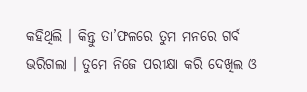କହିଥିଲି । କିନ୍ତୁ ତା’ଫଳରେ ତୁମ ମନରେ ଗର୍ବ ଭରିଗଲା । ତୁମେ ନିଜେ ପରୀକ୍ଷା କରି ଦେଖିଲ ଓ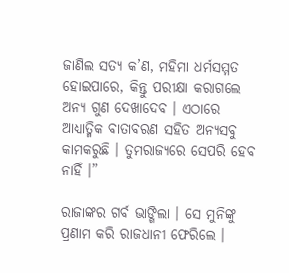ଜାଣିଲ ସତ୍ୟ କ’ଣ, ମହିମା ଧର୍ମସମ୍ମତ ହୋଇପାରେ, କିନ୍ତୁ ପରୀକ୍ଷା କରାଗଲେ ଅନ୍ୟ ଗୁଣ ଦେଖାଦେବ । ଏଠାରେ ଆଧ୍ୟାତ୍ମିକ ବାତାବରଣ ସହିତ ଅନ୍ୟସବୁ କାମକରୁଛି । ତୁମରାଜ୍ୟରେ ସେପରି ହେବ ନାହିଁ ।”

ରାଜାଙ୍କର ଗର୍ବ ଭାଙ୍ଗିଲା । ସେ ମୁନିଙ୍କୁ ପ୍ରଣାମ କରି ରାଜଧାନୀ ଫେରିଲେ ।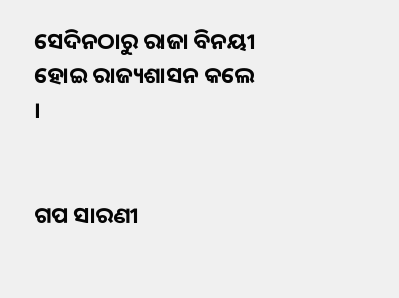ସେଦିନଠାରୁ ରାଜା ବିନୟୀ ହୋଇ ରାଜ୍ୟଶାସନ କଲେ ।


ଗପ ସାରଣୀ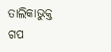ତାଲିକାଭୁକ୍ତ ଗପ